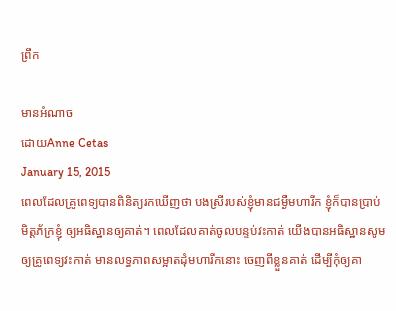ព្រឹក

មានអំណាច
ដោយAnne Cetas
January 15, 2015
ពេលដែលគ្រូពេទ្យបានពិនិត្យរកឃើញថា បងស្រីរបស់ខ្ញុំមានជម្ងឺមហារីក ខ្ញុំក៏បានប្រាប់មិត្តភ័ក្រខ្ញុំ ឲ្យអធិស្ឋានឲ្យគាត់។ ពេលដែលគាត់ចូលបន្ទប់វះកាត់ យើងបានអធិស្ឋានសូមឲ្យគ្រូពេទ្យវះកាត់ មានលទ្ធភាពសម្អាតដុំមហារីកនោះ ចេញពីខ្លួនគាត់ ដើម្បីកុំឲ្យគា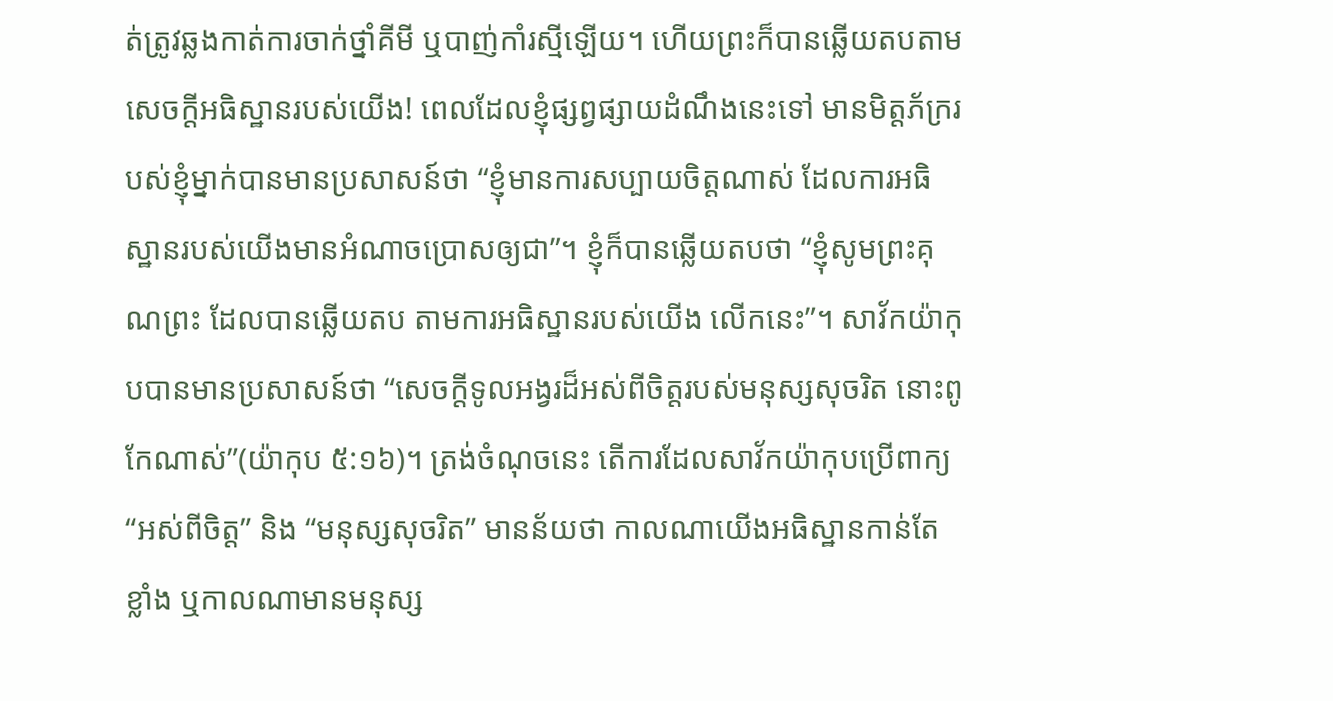ត់ត្រូវឆ្លងកាត់ការចាក់ថ្នាំគីមី ឬបាញ់កាំរស្មីឡើយ។ ហើយព្រះក៏បានឆ្លើយតបតាមសេចក្តីអធិស្ឋានរបស់យើង! ពេលដែលខ្ញុំផ្សព្វផ្សាយដំណឹងនេះទៅ មានមិត្តភ័ក្ររបស់ខ្ញុំម្នាក់បានមានប្រសាសន៍ថា “ខ្ញុំមានការសប្បាយចិត្តណាស់ ដែលការអធិស្ឋានរបស់យើងមានអំណាចប្រោសឲ្យជា”។ ខ្ញុំក៏បានឆ្លើយតបថា “ខ្ញុំសូមព្រះគុណព្រះ ដែលបានឆ្លើយតប តាមការអធិស្ឋានរបស់យើង លើកនេះ”។ សាវ័កយ៉ាកុបបានមានប្រសាសន៍ថា “សេចក្តីទូលអង្វរដ៏អស់ពីចិត្តរបស់មនុស្សសុចរិត នោះពូកែណាស់”(យ៉ាកុប ៥:១៦)។ ត្រង់ចំណុចនេះ តើការដែលសាវ័កយ៉ាកុបប្រើពាក្យ “អស់ពីចិត្ត” និង “មនុស្សសុចរិត” មានន័យថា កាលណាយើងអធិស្ឋានកាន់តែខ្លាំង ឬកាលណាមានមនុស្ស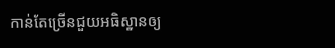កាន់តែច្រើនជួយអធិស្ឋានឲ្យ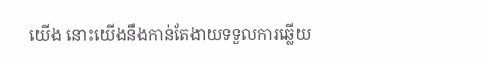យើង នោះយើងនឹងកាន់តែងាយទទួលការឆ្លើយ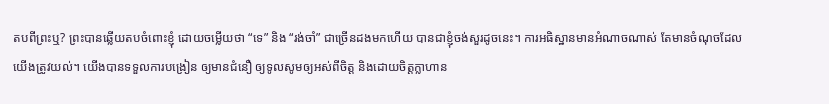តបពីព្រះឬ? ព្រះបានឆ្លើយតបចំពោះខ្ញុំ ដោយចម្លើយថា “ទេ” និង “រង់ចាំ” ជាច្រើនដងមកហើយ បានជាខ្ញុំចង់សួរដូចនេះ។ ការអធិស្ឋានមានអំណាចណាស់ តែមានចំណុចដែលយើងត្រូវយល់។ យើងបានទទួលការបង្រៀន ឲ្យមានជំនឿ ឲ្យទូលសូមឲ្យអស់ពីចិត្ត និងដោយចិត្តក្លាហាន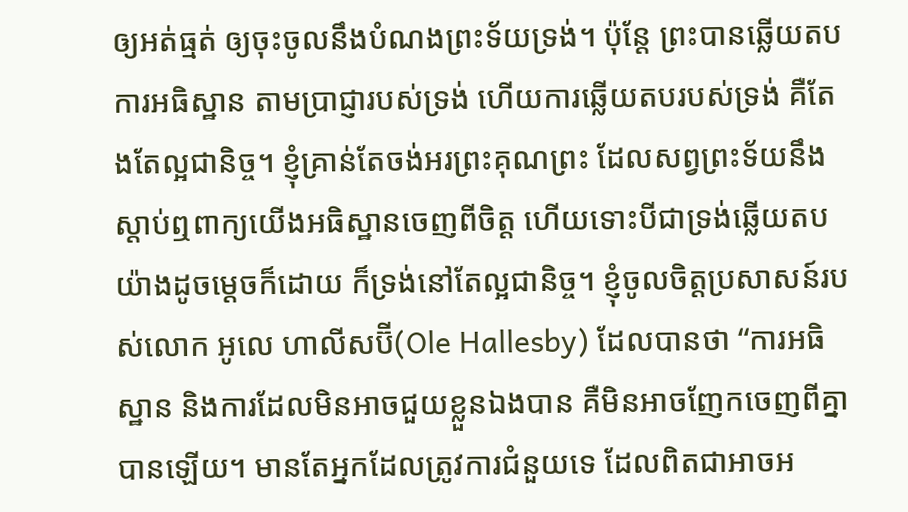ឲ្យអត់ធ្មត់ ឲ្យចុះចូលនឹងបំណងព្រះទ័យទ្រង់។ ប៉ុន្តែ ព្រះបានឆ្លើយតបការអធិស្ឋាន តាមប្រាជ្ញារបស់ទ្រង់ ហើយការឆ្លើយតបរបស់ទ្រង់ គឺតែងតែល្អជានិច្ច។ ខ្ញុំគ្រាន់តែចង់អរព្រះគុណព្រះ ដែលសព្វព្រះទ័យនឹងស្តាប់ឮពាក្យយើងអធិស្ឋានចេញពីចិត្ត ហើយទោះបីជាទ្រង់ឆ្លើយតប យ៉ាងដូចម្តេចក៏ដោយ ក៏ទ្រង់នៅតែល្អជានិច្ច។ ខ្ញុំចូលចិត្តប្រសាសន៍របស់លោក អូលេ ហាលីសប៊ី(Ole Hallesby) ដែលបានថា “ការអធិស្ឋាន និងការដែលមិនអាចជួយខ្លួនឯងបាន គឺមិនអាចញែកចេញពីគ្នាបានឡើយ។ មានតែអ្នកដែលត្រូវការជំនួយទេ ដែលពិតជាអាចអ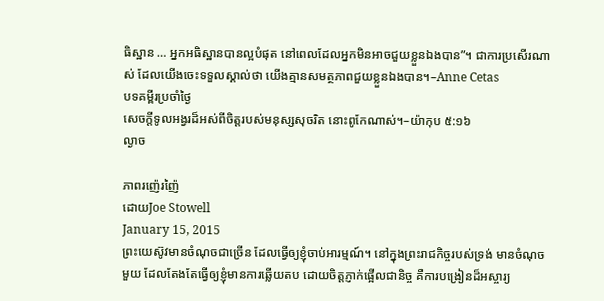ធិស្ឋាន … អ្នកអធិស្ឋានបានល្អបំផុត នៅពេលដែលអ្នកមិនអាចជួយខ្លួនឯងបាន”។ ជាការប្រសើរណាស់ ដែលយើងចេះទទួលស្គាល់ថា យើងគ្មានសមត្ថភាពជួយខ្លួនឯងបាន។–Anne Cetas
បទគម្ពីរប្រចាំថ្ងៃ
សេចក្តីទូលអង្វរដ៏អស់ពីចិត្តរបស់មនុស្សសុចរិត នោះពូកែណាស់។–យ៉ាកុប ៥:១៦
ល្ងាច

ភាពរញ៉េរញ៉ៃ
ដោយJoe Stowell
January 15, 2015
ព្រះយេស៊ូវមានចំណុចជាច្រើន ដែលធ្វើឲ្យខ្ញុំចាប់អារម្មណ៍។ នៅក្នុងព្រះរាជកិច្ចរបស់ទ្រង់ មានចំណុចមួយ ដែលតែងតែធ្វើឲ្យខ្ញុំមានការឆ្លើយតប ដោយចិត្តភ្ញាក់ផ្អើលជានិច្ច គឺការបង្រៀនដ៏អស្ចារ្យ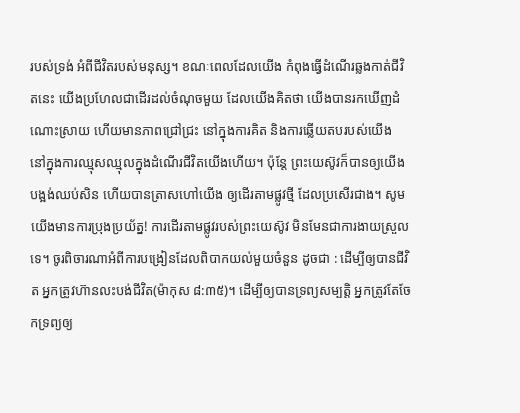របស់ទ្រង់ អំពីជីវិតរបស់មនុស្ស។ ខណៈពេលដែលយើង កំពុងធ្វើដំណើរឆ្លងកាត់ជីវិតនេះ យើងប្រហែលជាដើរដល់ចំណុចមួយ ដែលយើងគិតថា យើងបានរកឃើញដំណោះស្រាយ ហើយមានភាពជ្រៅជ្រះ នៅក្នុងការគិត និងការឆ្លើយតបរបស់យើង នៅក្នុងការឈ្មុសឈ្មុលក្នុងដំណើរជីវិតយើងហើយ។ ប៉ុន្តែ ព្រះយេស៊ូវក៏បានឲ្យយើងបង្អង់ឈប់សិន ហើយបានត្រាសហៅយើង ឲ្យដើរតាមផ្លូវថ្មី ដែលប្រសើរជាង។ សូមយើងមានការប្រុងប្រយ័ត្ន! ការដើរតាមផ្លូវរបស់ព្រះយេស៊ូវ មិនមែនជាការងាយស្រួលទេ។ ចូរពិចារណាអំពីការបង្រៀនដែលពិបាកយល់មួយចំនួន ដូចជា : ដើម្បីឲ្យបានជីវិត អ្នកត្រូវហ៊ានលះបង់ជីវិត(ម៉ាកុស ៨:៣៥)។ ដើម្បីឲ្យបានទ្រព្យសម្បត្តិ អ្នកត្រូវតែចែកទ្រព្យឲ្យ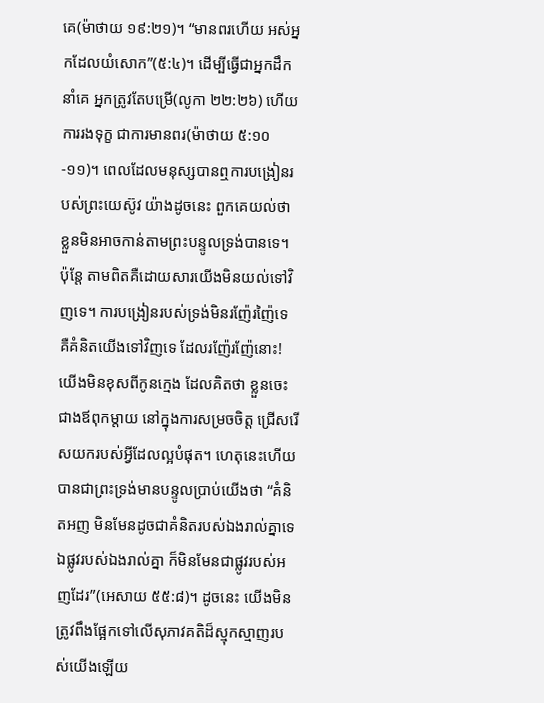គេ(ម៉ាថាយ ១៩:២១)។ “មានពរហើយ អស់អ្នកដែលយំសោក”(៥:៤)។ ដើម្បីធ្វើជាអ្នកដឹកនាំគេ អ្នកត្រូវតែបម្រើ(លូកា ២២:២៦) ហើយការរងទុក្ខ ជាការមានពរ(ម៉ាថាយ ៥:១០-១១)។ ពេលដែលមនុស្សបានឮការបង្រៀនរបស់ព្រះយេស៊ូវ យ៉ាងដូចនេះ ពួកគេយល់ថា ខ្លួនមិនអាចកាន់តាមព្រះបន្ទូលទ្រង់បានទេ។ ប៉ុន្តែ តាមពិតគឺដោយសារយើងមិនយល់ទៅវិញទេ។ ការបង្រៀនរបស់ទ្រង់មិនរញ៉ែរញ៉ៃទេ គឺគំនិតយើងទៅវិញទេ ដែលរញ៉ែរញ៉ែនោះ! យើងមិនខុសពីកូនក្មេង ដែលគិតថា ខ្លួនចេះជាងឪពុកម្តាយ នៅក្នុងការសម្រចចិត្ត ជ្រើសរើសយករបស់អ្វីដែលល្អបំផុត។ ហេតុនេះហើយ បានជាព្រះទ្រង់មានបន្ទូលប្រាប់យើងថា “គំនិតអញ មិនមែនដូចជាគំនិតរបស់ឯងរាល់គ្នាទេ ឯផ្លូវរបស់ឯងរាល់គ្នា ក៏មិនមែនជាផ្លូវរបស់អញដែរ”(អេសាយ ៥៥:៨)។ ដូចនេះ យើងមិនត្រូវពឹងផ្អែកទៅលើសុភាវគតិដ៏ស្មុកស្មាញរបស់យើងឡើយ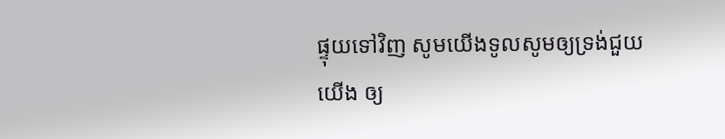ផ្ទុយទៅវិញ សូមយើងទូលសូមឲ្យទ្រង់ជួយយើង ឲ្យ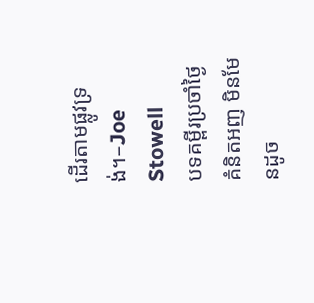ដើរតាមផ្លូវទ្រង់។–Joe Stowell
បទគម្ពីរប្រចាំថ្ងៃ
គំនិតអញ មិនមែនដូច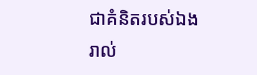ជាគំនិតរបស់ឯងរាល់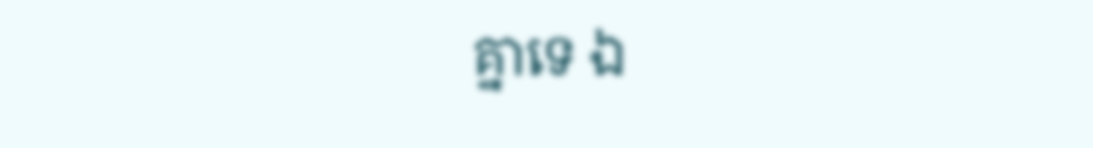គ្នាទេ ឯ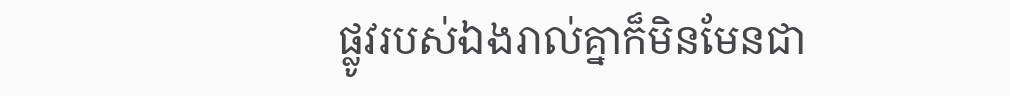ផ្លូវរបស់ឯងរាល់គ្នាក៏មិនមែនជា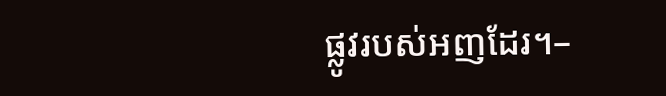ផ្លូវរបស់អញដែរ។–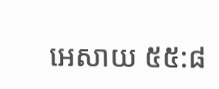អេសាយ ៥៥:៨